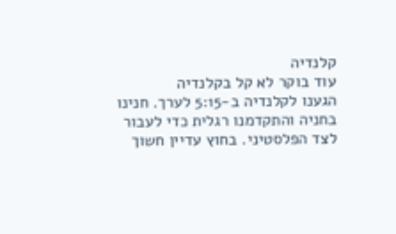קלנדיה
עוד בוקר לא קל בקלנדיה
הגענו לקלנדיה ב-5:15 לערך. חנינו בחניה והתקדמנו רגלית כדי לעבור לצד הפלסטיני. בחוץ עדיין חשוך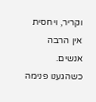וקריר, ויחסית אין הרבה אנשים.
כשהגענו פנימה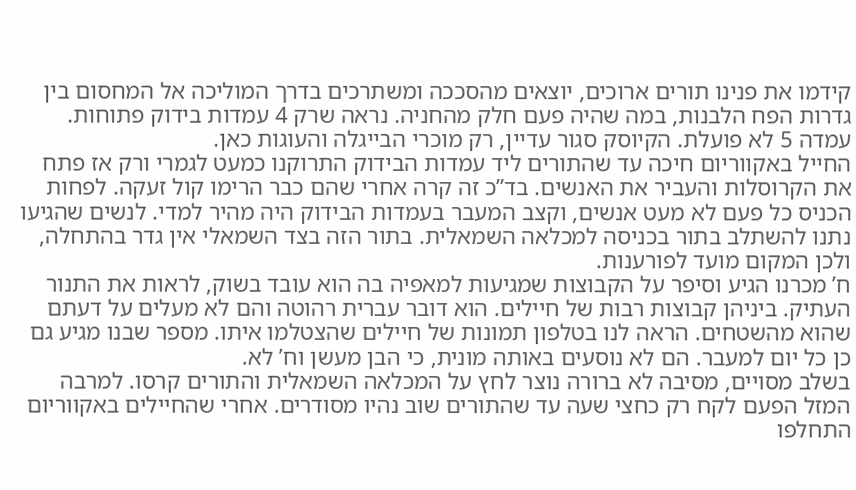קידמו את פנינו תורים ארוכים, יוצאים מהסככה ומשתרכים בדרך המוליכה אל המחסום בין גדרות הפח הלבנות, במה שהיה פעם חלק מהחניה. נראה שרק 4 עמדות בידוק פתוחות. עמדה 5 לא פועלת. הקיוסק סגור עדיין, רק מוכרי הבייגלה והעוגות כאן.
החייל באקווריום חיכה עד שהתורים ליד עמדות הבידוק התרוקנו כמעט לגמרי ורק אז פתח את הקרוסלות והעביר את האנשים. בד”כ זה קרה אחרי שהם כבר הרימו קול זעקה. לפחות הכניס כל פעם לא מעט אנשים, וקצב המעבר בעמדות הבידוק היה מהיר למדי. לנשים שהגיעו נתנו להשתלב בתור בכניסה למכלאה השמאלית. בתור הזה בצד השמאלי אין גדר בהתחלה, ולכן המקום מועד לפורענות.
ח’ מכרנו הגיע וסיפר על הקבוצות שמגיעות למאפיה בה הוא עובד בשוק, לראות את התנור העתיק. ביניהן קבוצות רבות של חיילים. הוא דובר עברית רהוטה והם לא מעלים על דעתם שהוא מהשטחים. הראה לנו בטלפון תמונות של חיילים שהצטלמו איתו. מספר שבנו מגיע גם כן כל יום למעבר. הם לא נוסעים באותה מונית, כי הבן מעשן וח’ לא.
בשלב מסויים, מסיבה לא ברורה נוצר לחץ על המכלאה השמאלית והתורים קרסו. למרבה המזל הפעם לקח רק כחצי שעה עד שהתורים שוב נהיו מסודרים. אחרי שהחיילים באקווריום התחלפו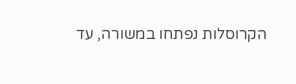הקרוסלות נפתחו במשורה, עד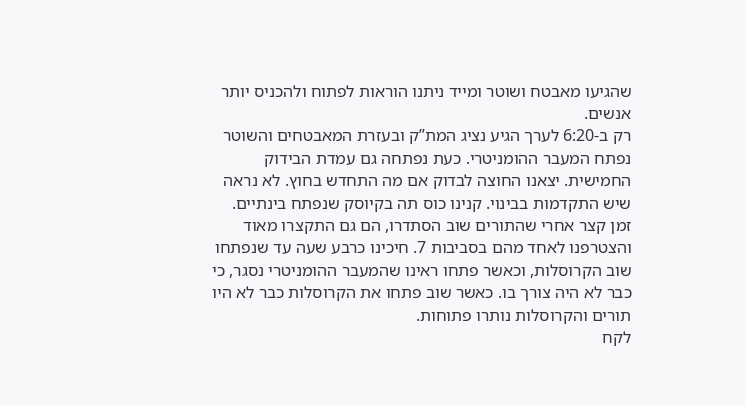שהגיעו מאבטח ושוטר ומייד ניתנו הוראות לפתוח ולהכניס יותר אנשים.
רק ב-6:20 לערך הגיע נציג המת”ק ובעזרת המאבטחים והשוטר נפתח המעבר ההומניטרי. כעת נפתחה גם עמדת הבידוק החמישית. יצאנו החוצה לבדוק אם מה התחדש בחוץ. לא נראה שיש התקדמות בבינוי. קנינו כוס תה בקיוסק שנפתח בינתיים.
זמן קצר אחרי שהתורים שוב הסתדרו, הם גם התקצרו מאוד והצטרפנו לאחד מהם בסביבות 7. חיכינו כרבע שעה עד שנפתחו שוב הקרוסלות, וכאשר פתחו ראינו שהמעבר ההומניטרי נסגר, כי כבר לא היה צורך בו. כאשר שוב פתחו את הקרוסלות כבר לא היו תורים והקרוסלות נותרו פתוחות.
לקח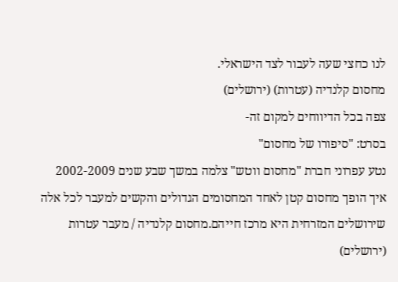לנו כחצי שעה לעבור לצד הישראלי.
מחסום קלנדיה (עטרות) (ירושלים)
צפה בכל הדיווחים למקום זה-
בסרט: "סיפורו של מחסום"
נטע עפרוני חברת "מחסום ווטש" צלמה במשך שבע שנים 2002-2009 איך הופך מחסום קטן לאחד המחסומים הגדולים והקשים למעבר לכל אלה שירושלים המזרחית היא מרכז חייהם.מחסום קלנדיה / מעבר עטרות (ירושלים)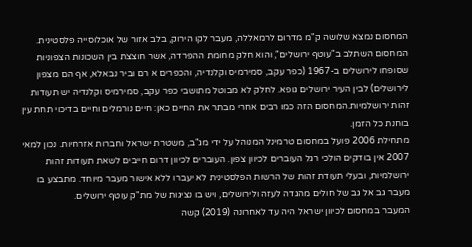המחסום נמצא שלושה ק"מ מדרום לרמאללה, מעבר לקו הירוק, בלב אזור של אוכלוסייה פלסטינית. המחסום השתלב ב"עוטף ירושלים", והוא חלק מחומת ההפרדה, אשר חוצצת בין השכונות הצפוניות שסופחו לירושלים ב-1967 (כפר עקב, סמירמיס וקלנדיה, והכפרים א רם וביר נבאלא, אף הם מצפון לירושלים) לבין העיר ירושלים גופא. לחלק לא מבוטל מתושבי כפר עקב, סמירמיס וקלנדיה יש תעודות זהות ירושלמיות.המחסום הזה כמו רבים אחרי מבתר את החיים כאן: חיים נורמלים וחיים בדיכוי תחת עין בוחנת כל הזמן.
מתחילת 2006 פועל במחסום טרמינל המנוהל על ידי מג"ב, משטרת ישראל וחברות אזרחיות. נכון למאי 2007 אין בודקים הולכי רגל העוברים לכיוון צפון. העוברים לכיוון דרום חייבים לשאת תעודות זהות ירושלמיות, ובעלי תעודת זהות של הרשות הפלסטינית לא יעברו ללא אישור מעבר מיוחד. מתבצע בו מעבר גב אל גב של חולים מהגדה לעזה ולירושלים, ויש בו נציגות של מת"ק עוטף ירושלים.
המעבר במחסום לכיוון ישראל היה עד לאחרונה (2019) קשה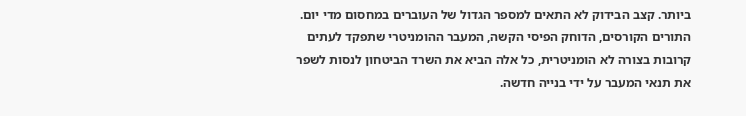ביותר. קצב הבידוק לא התאים למספר הגדול של העוברים במחסום מדי יום. התורים הקורסים, הדוחק הפיסי הקשה, המעבר ההומניטרי שתפקד לעתים קרובות בצורה לא הומניטרית, כל אלה הביא את השרד הביטחון לנסות לשפר את תנאי המעבר על ידי בנייה חדשה.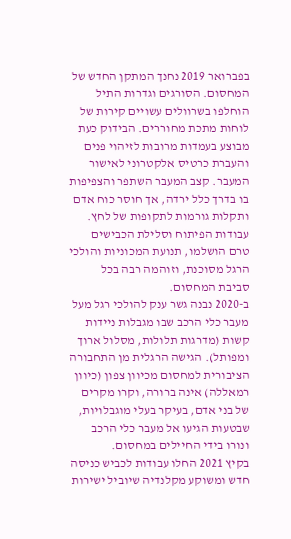בפברואר 2019 נחנך המתקן החדש של המחסום. הסורגים וגדרות התיל הוחלפו בשרוולים עשויים קירות של לוחות מתכת מחוררים. הבידוק כעת מבוצע בעמדות מרובות לזיהוי פנים והעברת כרטיס אלקטרוני לאישור המעבר. קצב המעבר השתפר והצפיפות בו בדרך כלל ירדה, אך חוסר כוח אדם ותקלות גורמות לתקופות של לחץ. עבודות הפיתוח וסלילת הכבישים טרם הושלמו, תנועת המכוניות והולכי הרגל מסוכנת, וזוהמה רבה בכל סביבת המחסום.
ב-2020 נבנה גשר ענק להולכי רגל מעל מעבר כלי הרכב שבו מגבלות ניידות קשות (מדרגות תלולות, מסלול ארוך ומפותל). הגישה הרגלית מן התחבורה הציבורית למחסום מכיוון צפון (כיוון רמאללה) אינה ברורה, וקרו מקרים של בני אדם, בעיקר בעלי מוגבלויות, שבטעות הגיעו אל מעבר כלי הרכב ונורו בידי החיילים במחסום.
בקיץ 2021 החלו עבודות לכביש כניסה חדש ומשוקע מקלנדיה שיוביל ישירות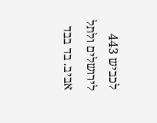לכביש 443 לירושלים ולתל אביב. בד בבד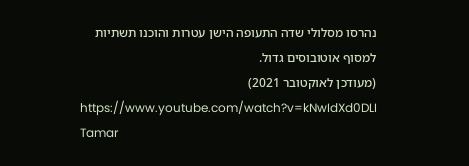נהרסו מסלולי שדה התעופה הישן עטרות והוכנו תשתיות למסוף אוטובוסים גדול.
(מעודכן לאוקטובר 2021)
https://www.youtube.com/watch?v=kNwIdXd0DLI
Tamar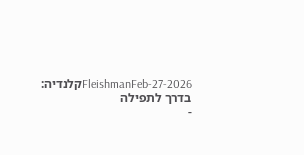FleishmanFeb-27-2026קלנדיה: בדרך לתפילה
-